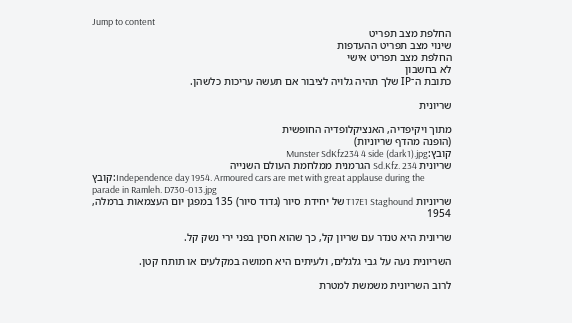Jump to content
החלפת מצב תפריט
שינוי מצב תפריט ההעדפות
החלפת מצב תפריט אישי
לא בחשבון
כתובת ה־IP שלך תהיה גלויה לציבור אם תעשה עריכות כלשהן.

שריונית

מתוך ויקיפדיה, האנציקלופדיה החופשית
(הופנה מהדף שריוניות)
קובץ:Munster SdKfz234 4 side (dark1).jpg
שריונית Sd.Kfz. 234 הגרמנית ממלחמת העולם השנייה
קובץ:Independence day 1954. Armoured cars are met with great applause during the parade in Ramleh. D730-013.jpg
שריוניות T17E1 Staghound של יחידת סיור (גדוד סיור) 135 במפגן יום העצמאות ברמלה, 1954

שריונית היא טנדר עם שריון קל, כך שהוא חסין בפני ירי נשק קל.

השריונית נעה על גבי גלגלים, ולעיתים היא חמושה במקלעים או תותח קטן.

לרוב השריונית משמשת למטרת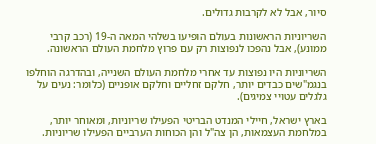סיור, אבל לא לקרבות גדולים.

השריוניות הראשונות בעולם הופיעו בשלהי המאה ה-19 (רכב קרבי ממונע), אבל נהפכו לנפוצות רק עם פרוץ מלחמת העולם הראשונה.

השריוניות היו נפוצות עד אחרי מלחמת העולם השנייה, ובהדרגה הוחלפו בנגמ"שים כבדים יותר, חלקם זחליים וחלקם אופניים (כלומר: נעים על גלגלים עטויי צמיגים).

בארץ ישראל, חיילי המנדט הבריטי הפעילו שריוניות, ומאוחר יותר, במלחמת העצמאות, הן צה"ל והן הכוחות הערביים הפעילו שריוניות.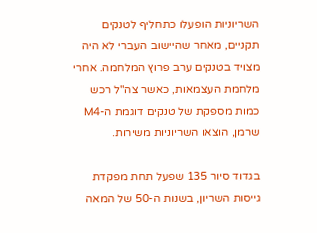השריוניות הופעלו כתחליף לטנקים תקניים, מאחר שהיישוב העברי לא היה מצויד בטנקים ערב פרוץ המלחמה. אחרי מלחמת העצמאות, כאשר צה"ל רכש כמות מספקת של טנקים דוגמת ה-M4 שרמן, הוצאו השריוניות משירות.

בגדוד סיור 135 שפעל תחת מפקדת גייסות השריון, בשנות ה-50 של המאה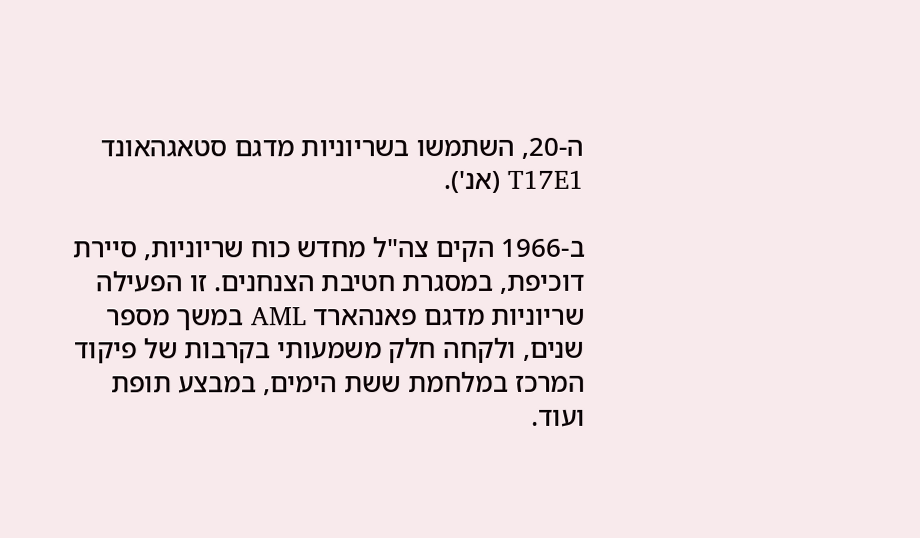ה-20, השתמשו בשריוניות מדגם סטאגהאונד T17E1 (אנ').

ב-1966 הקים צה"ל מחדש כוח שריוניות, סיירת דוכיפת, במסגרת חטיבת הצנחנים. זו הפעילה שריוניות מדגם פאנהארד AML במשך מספר שנים, ולקחה חלק משמעותי בקרבות של פיקוד המרכז במלחמת ששת הימים, במבצע תופת ועוד.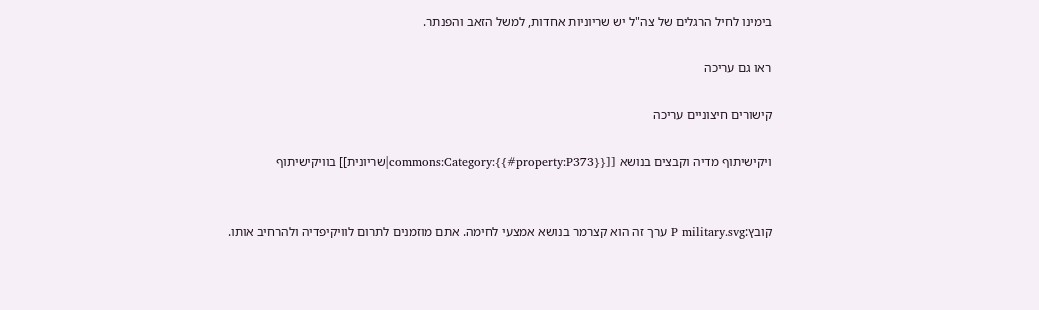בימינו לחיל הרגלים של צה"ל יש שריוניות אחדות, למשל הזאב והפנתר.

ראו גם עריכה

קישורים חיצוניים עריכה

ויקישיתוף מדיה וקבצים בנושא [[commons:Category:{{#property:P373}}|שריונית]] בוויקישיתוף


קובץ:P military.svg ערך זה הוא קצרמר בנושא אמצעי לחימה. אתם מוזמנים לתרום לוויקיפדיה ולהרחיב אותו.